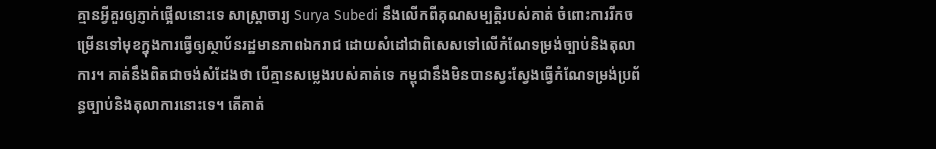គ្មានអ្វីគួរឲ្យភ្ញាក់ផ្អើលនោះទេ សាស្ត្រាចារ្យ Surya Subedi នឹងលើកពីគុណសម្បត្តិរបស់គាត់ ចំពោះការរីកចម្រើនទៅមុខក្នុងការធ្វើឲ្យស្ថាប័នរដ្ឋមានភាពឯករាជ ដោយសំដៅជាពិសេសទៅលើកំណែទម្រង់ច្បាប់និងតុលាការ។ គាត់នឹងពិតជាចង់សំដែងថា បើគ្មានសម្លេងរបស់គាត់ទេ កម្ពុជានឹងមិនបានស្វះស្វែងធ្វើកំណែទម្រង់ប្រព័ន្ធច្បាប់និងតុលាការនោះទេ។ តើគាត់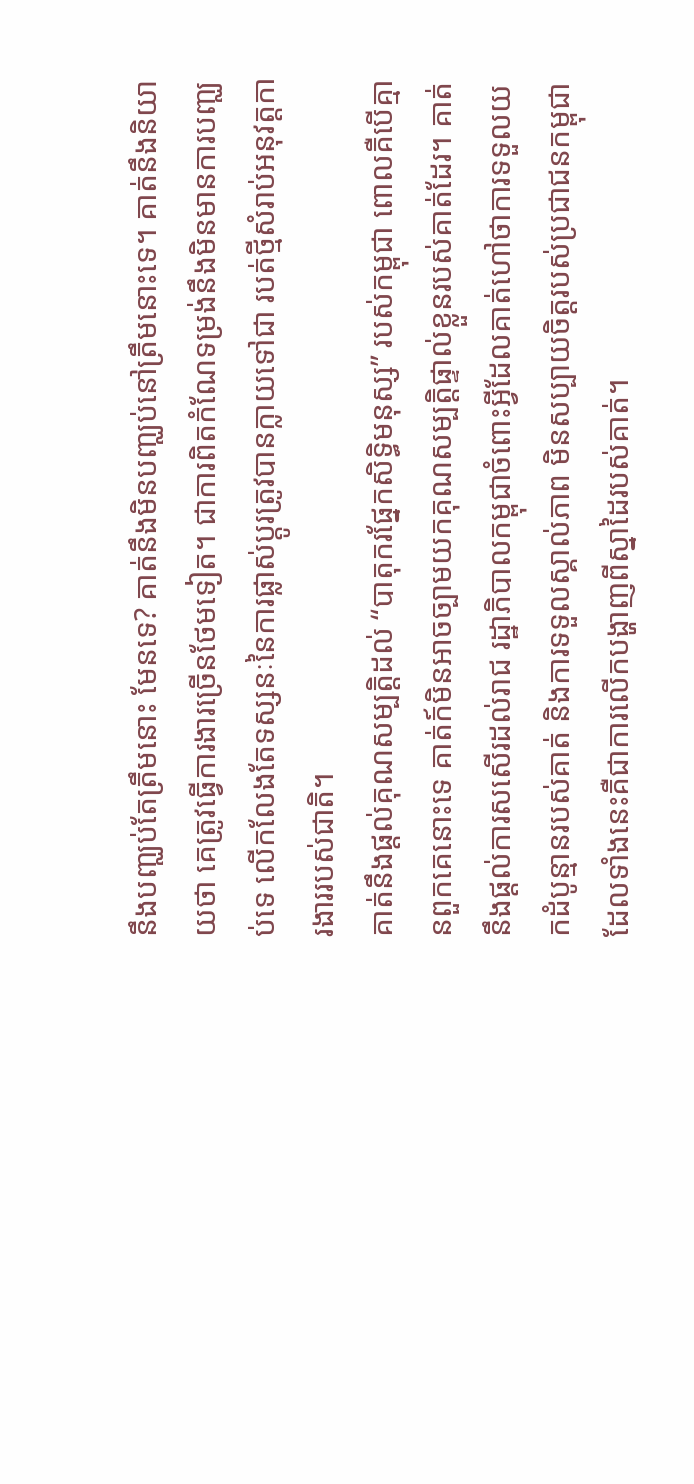នឹងបញ្ឈប់តែត្រឹមនោះ មែនទេ? គាត់នឹងមិនបញ្ឈប់នៅត្រឹមនោះទេ។ គាត់នឹងនិយាយថា គេត្រូវធ្វើការងារច្រើនថែមទៀត។ ជាការពិតកំណែទម្រង់នឹងមិនមានការបញ្ឈប់ទេ លើកលែងតែទស្សនៈនៃការផ្លាស់ប្តូរត្រូវបានក្លាយទៅជា របត់ថ្មីសំរាប់អនុវត្តការងាររបស់ជាតិ។
គាត់នឹងផ្តល់គុណសម្បត្តិដល់ “បាតុករផ្នែកសិទ្ធិមនុស្ស” របស់កម្ពុជា ពោលគឺបើគ្មានពួកគេនោះទេ គាត់ក៍មិនអាចច្បាមយកគុណសម្បត្តិផ្ទាល់ខ្លួនរបស់គាត់ដែរ។ គាត់នឹងផ្តល់ការសសើរដល់រាជ រដ្ឋាភិបាលកម្ពុជាចំពោះអ្វីដែលគាត់ហៅថាការទទួលយកដំបូន្មានរបស់គាត់ និងការទទួលស្គាល់ភាព មិនសប្បាយចិត្តរបស់ប្រជាជនកម្ពុជា ដែលទាំងនេះគឺជាការលើកបង្ហាញពីស្នាដៃរបស់គាត់។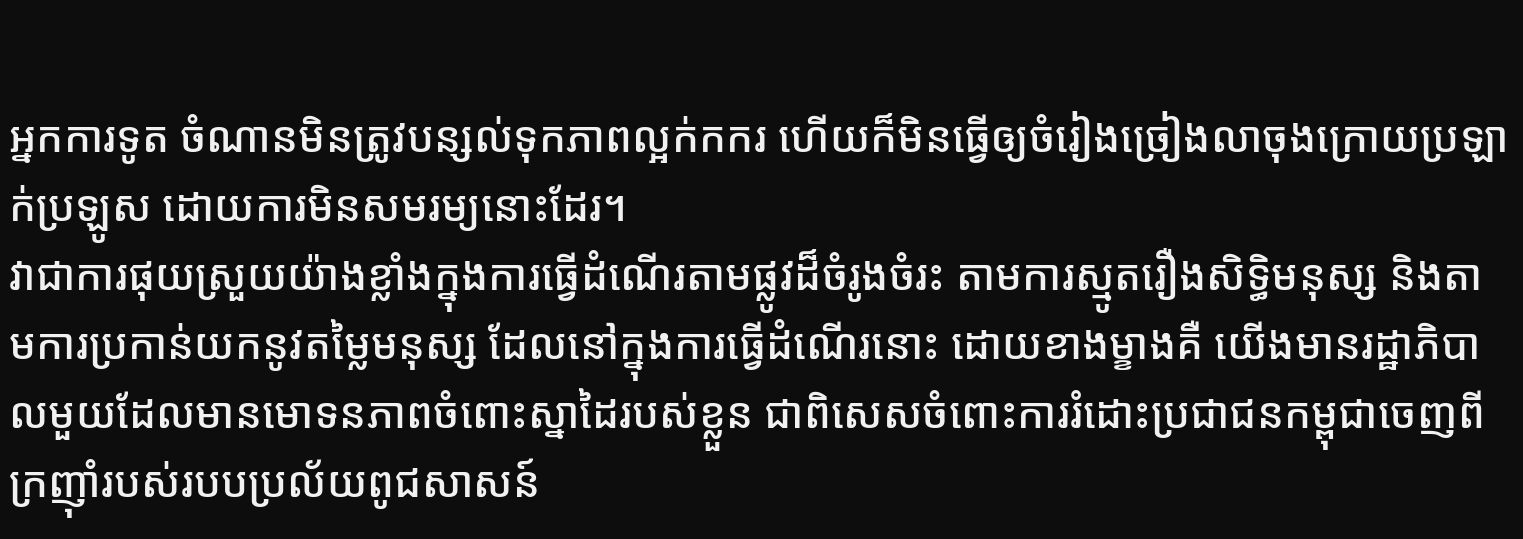អ្នកការទូត ចំណានមិនត្រូវបន្សល់ទុកភាពល្អក់កករ ហើយក៏មិនធ្វើឲ្យចំរៀងច្រៀងលាចុងក្រោយប្រឡាក់ប្រឡូស ដោយការមិនសមរម្យនោះដែរ។
វាជាការផុយស្រួយយ៉ាងខ្លាំងក្នុងការធ្វើដំណើរតាមផ្លូវដ៏ចំរូងចំរះ តាមការស្មូតរឿងសិទ្ធិមនុស្ស និងតាមការប្រកាន់យកនូវតម្លៃមនុស្ស ដែលនៅក្នុងការធ្វើដំណើរនោះ ដោយខាងម្ខាងគឺ យើងមានរដ្ឋាភិបាលមួយដែលមានមោទនភាពចំពោះស្នាដៃរបស់ខ្លួន ជាពិសេសចំពោះការរំដោះប្រជាជនកម្ពុជាចេញពីក្រញ៉ាំរបស់របបប្រល័យពូជសាសន៍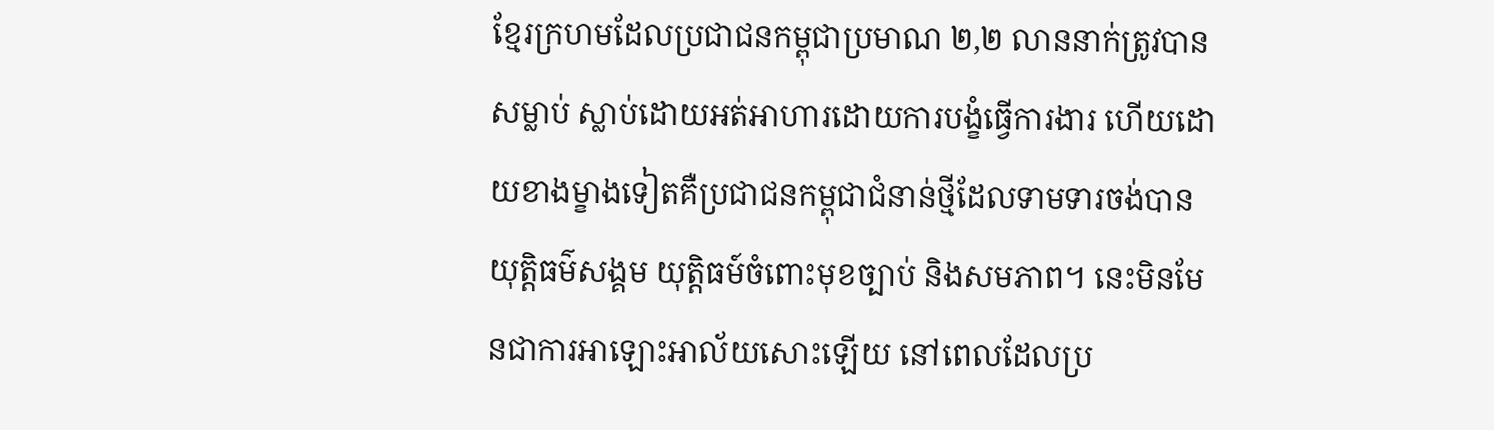ខ្មែរក្រហមដែលប្រជាជនកម្ពុជាប្រមាណ ២,២ លាននាក់ត្រូវបានសម្លាប់ ស្លាប់ដោយអត់អាហារដោយការបង្ខំធ្វើការងារ ហើយដោយខាងម្ខាងទៀតគឺប្រជាជនកម្ពុជាជំនាន់ថ្មីដែលទាមទារចង់បានយុត្តិធម៌សង្គម យុត្តិធម៍ចំពោះមុខច្បាប់ និងសមភាព។ នេះមិនមែនជាការអាឡោះអាល័យសោះឡើយ នៅពេលដែលប្រ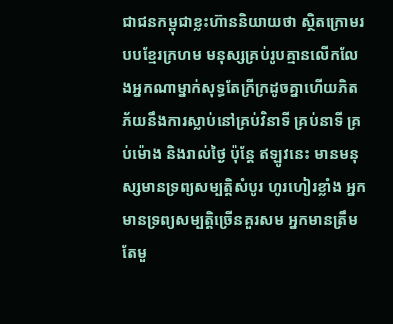ជាជនកម្ពុជាខ្លះហ៊ាននិយាយថា ស្ថិតក្រោមរបបខ្មែរក្រហម មនុស្សគ្រប់រូបគ្មានលើកលែងអ្នកណាម្នាក់សុទ្ធតែក្រីក្រដូចគ្នាហើយភិតភ័យនឹងការស្លាប់នៅគ្រប់វិនាទី គ្រប់នាទី គ្រប់ម៉ោង និងរាល់ថ្ងៃ ប៉ុន្តែ ឥឡូវនេះ មានមនុស្សមានទ្រព្យសម្បត្តិសំបូរ ហូរហៀរខ្លាំង អ្នកមានទ្រព្យសម្បត្តិច្រើនគួរសម អ្នកមានត្រឹមតែមួ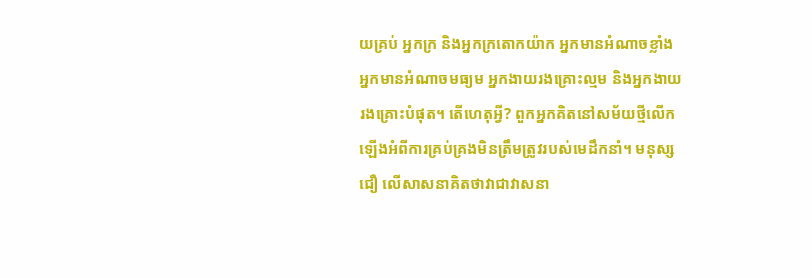យគ្រប់ អ្នកក្រ និងអ្នកក្រតោកយ៉ាក អ្នកមានអំណាចខ្លាំង អ្នកមានអំណាចមធ្យម អ្នកងាយរងគ្រោះល្មម និងអ្នកងាយរងគ្រោះបំផុត។ តើហេតុអ្វី? ពួកអ្នកគិតនៅសម័យថ្មីលើកឡើងអំពីការគ្រប់គ្រងមិនត្រឹមត្រូវរបស់មេដឹកនាំ។ មនុស្សជឿ លើសាសនាគិតថាវាជាវាសនា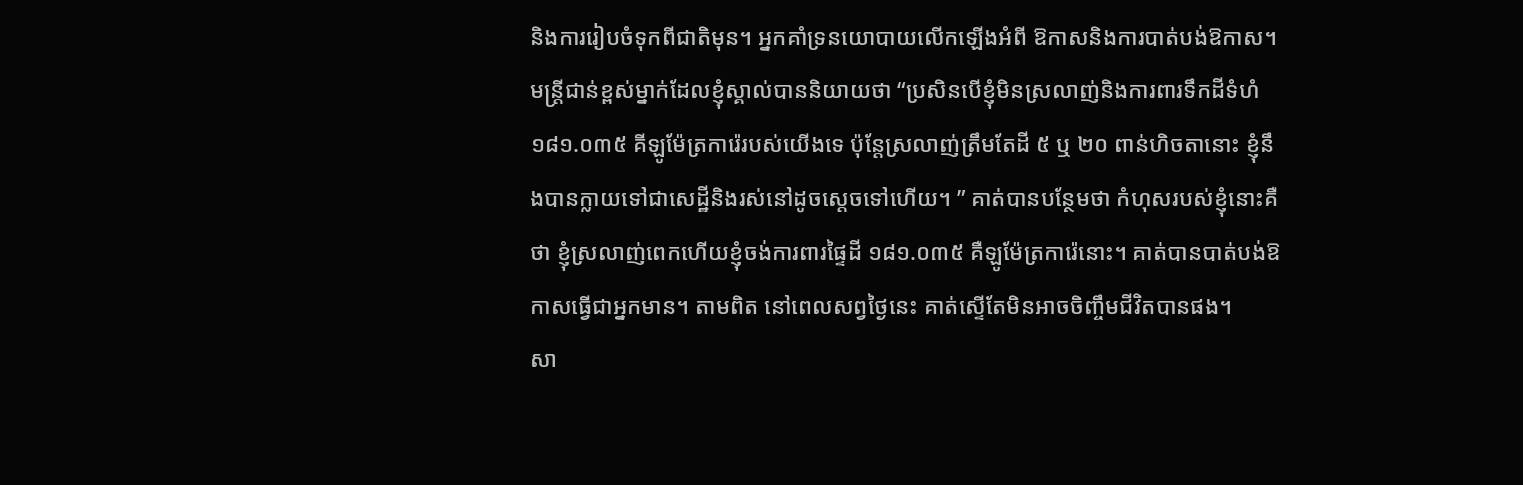និងការរៀបចំទុកពីជាតិមុន។ អ្នកគាំទ្រនយោបាយលើកឡើងអំពី ឱកាសនិងការបាត់បង់ឱកាស។ មន្ត្រីជាន់ខ្ពស់ម្នាក់ដែលខ្ញុំស្គាល់បាននិយាយថា “ប្រសិនបើខ្ញុំមិនស្រលាញ់និងការពារទឹកដីទំហំ ១៨១.០៣៥ គីឡូម៉ែត្រការ៉េរបស់យើងទេ ប៉ុន្តែស្រលាញ់ត្រឹមតែដី ៥ ឬ ២០ ពាន់ហិចតានោះ ខ្ញុំនឹងបានក្លាយទៅជាសេដ្ឋីនិងរស់នៅដូចស្តេចទៅហើយ។ ” គាត់បានបន្ថែមថា កំហុសរបស់ខ្ញុំនោះគឺថា ខ្ញុំស្រលាញ់ពេកហើយខ្ញុំចង់ការពារផ្ទៃដី ១៨១.០៣៥ គឺឡូម៉ែត្រការ៉េនោះ។ គាត់បានបាត់បង់ឱកាសធ្វើជាអ្នកមាន។ តាមពិត នៅពេលសព្វថ្ងៃនេះ គាត់ស្ទើតែមិនអាចចិញ្ចឹមជីវិតបានផង។
សា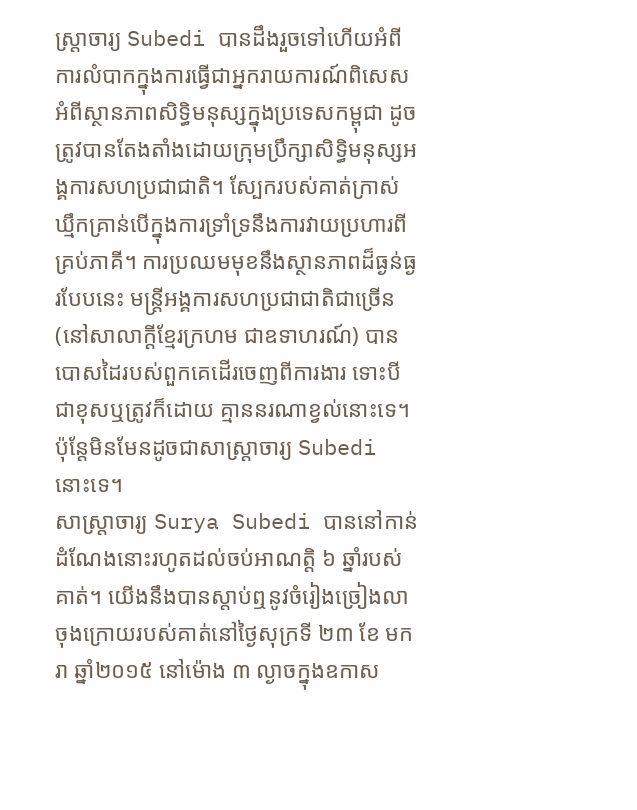ស្ត្រាចារ្យ Subedi បានដឹងរួចទៅហើយអំពីការលំបាកក្នុងការធ្វើជាអ្នករាយការណ៍ពិសេសអំពីស្ថានភាពសិទ្ធិមនុស្សក្នុងប្រទេសកម្ពុជា ដូចត្រូវបានតែងតាំងដោយក្រុមប្រឹក្សាសិទ្ធិមនុស្សអង្គការសហប្រជាជាតិ។ ស្បែករបស់គាត់ក្រាស់ឃ្មឹកគ្រាន់បើក្នុងការទ្រាំទ្រនឹងការវាយប្រហារពីគ្រប់ភាគី។ ការប្រឈមមុខនឹងស្ថានភាពដ៏ធ្ងន់ធ្ងរបែបនេះ មន្ត្រីអង្គការសហប្រជាជាតិជាច្រើន (នៅសាលាក្តីខ្មែរក្រហម ជាឧទាហរណ៍) បានបោសដៃរបស់ពួកគេដើរចេញពីការងារ ទោះបីជាខុសឬត្រូវក៏ដោយ គ្មាននរណាខ្វល់នោះទេ។ ប៉ុន្តែមិនមែនដូចជាសាស្ត្រាចារ្យ Subedi នោះទេ។
សាស្ត្រាចារ្យ Surya Subedi បាននៅកាន់ដំណែងនោះរហូតដល់ចប់អាណត្តិ ៦ ឆ្នាំរបស់គាត់។ យើងនឹងបានស្តាប់ឮនូវចំរៀងច្រៀងលាចុងក្រោយរបស់គាត់នៅថ្ងៃសុក្រទី ២៣ ខែ មករា ឆ្នាំ២០១៥ នៅម៉ោង ៣ ល្ងាចក្នុងឧកាស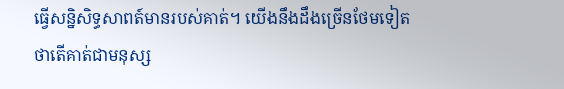ធ្វើសន្និសិទ្ធសាពត៍មានរបស់គាត់។ យើងនឹងដឹងច្រើនថែមទៀតថាតើគាត់ជាមនុស្ស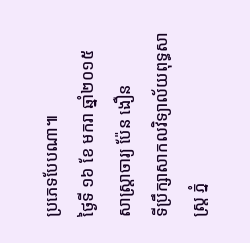ប្រភេទបែបណា៕
ថ្ងៃទី ១៦ ខែ មករា ឆ្នាំ២០១៥
សាស្ត្រាចារ្យ ប៉ែន ងឿន
ទីប្រឹក្សាសាកលវិទ្យាល័យពុទ្ធសាស្ត្រ ភ្នំ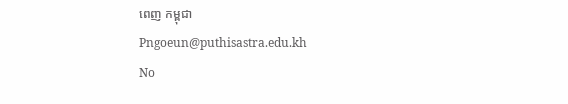ពេញ កម្ពុជា
Pngoeun@puthisastra.edu.kh
No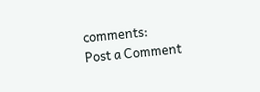comments:
Post a Comment